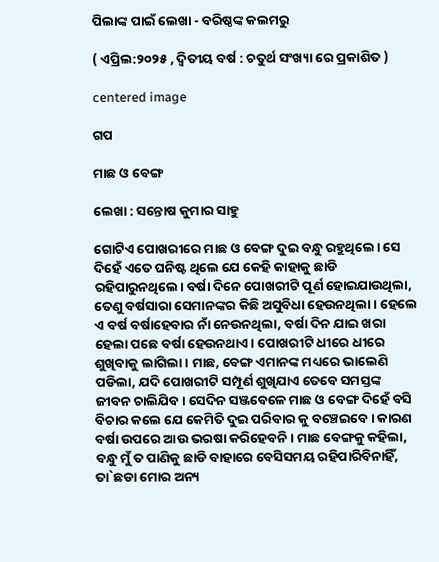ପିଲାଙ୍କ ପାଇଁ ଲେଖା - ବରିଷ୍ଠଙ୍କ କଲମରୁ

( ଏପ୍ରିଲ:୨୦୨୫ , ଦ୍ଵିତୀୟ ବର୍ଷ : ଚତୁର୍ଥ ସଂଖ୍ୟା ରେ ପ୍ରକାଶିତ )

centered image

ଗପ

ମାଛ ଓ ବେଙ୍ଗ

ଲେଖା : ସନ୍ତୋଷ କୁମାର ସାହୁ

ଗୋଟିଏ ପୋଖରୀରେ ମାଛ ଓ ବେଙ୍ଗ ଦୁଇ ବନ୍ଧୁ ରହୁଥିଲେ। ସେ ଦିହେଁ ଏତେ ଘନିଷ୍ଟ ଥିଲେ ଯେ କେହି କାହାକୁ ଛାଡି ରହିପାରୁନଥିଲେ। ବର୍ଷା ଦିନେ ପୋଖରୀଟି ପୂର୍ଣ ହୋଇଯାଉଥିଲା, ତେଣୁ ବର୍ଷସାରା ସେମାନଙ୍କର କିଛି ଅସୁବିଧା ହେଉନଥିଲା। ହେଲେ ଏ ବର୍ଷ ବର୍ଷାହେବାର ନାଁ ନେଉନଥିଲା, ବର୍ଷା ଦିନ ଯାଇ ଖରା ହେଲା ପଛେ ବର୍ଷା ହେଉନଥାଏ। ପୋଖରୀଟି ଧୀରେ ଧୀରେ ଶୁଖିବାକୁ ଲାଗିଲା। ମାଛ, ବେଙ୍ଗ ଏମାନଙ୍କ ମଧ୍ୟରେ ଭାଲେଣି ପଡିଲା, ଯଦି ପୋଖରୀଟି ସମ୍ପୂର୍ଣ ଶୁଖିଯାଏ ତେବେ ସମସ୍ତଙ୍କ ଜୀବନ ଚାଲିଯିବ। ସେଦିନ ସଞ୍ଜବେଳେ ମାଛ ଓ ବେଙ୍ଗ ଦିହେଁ ବସି ବିଚାର କଲେ ଯେ କେମିତି ଦୁଇ ପରିବାର କୁ ବଞ୍ଚେଇବେ। କାରଣ ବର୍ଷା ଉପରେ ଆଉ ଭରଷା କରିହେବନି। ମାଛ ବେଙ୍ଗକୁ କହିଲା, ବନ୍ଧୁ ମୁଁ ତ ପାଣିକୁ ଛାଡି ବାହାରେ ବେସିସମୟ ରହିପାରିବିନାହିଁ, ତା`ଛଡା ମୋର ଅନ୍ୟ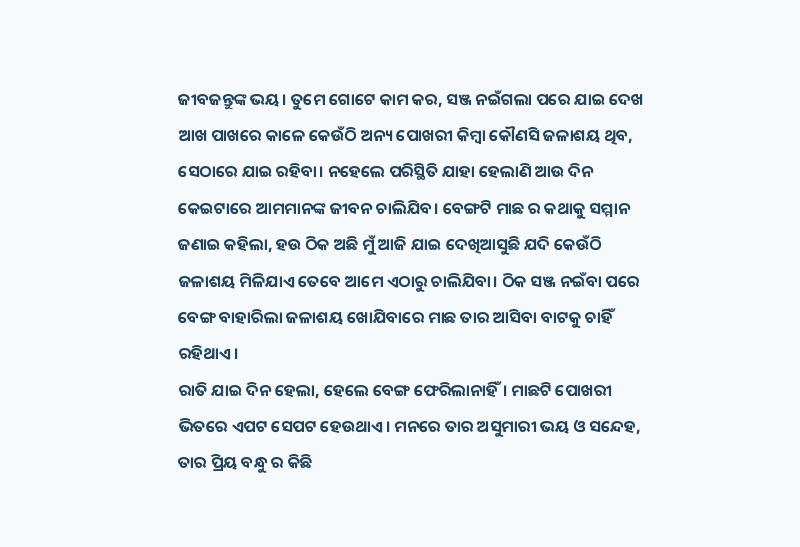ଜୀବଜନ୍ତୁଙ୍କ ଭୟ। ତୁମେ ଗୋଟେ କାମ କର, ସଞ୍ଜ ନଇଁଗଲା ପରେ ଯାଇ ଦେଖ ଆଖ ପାଖରେ କାଳେ କେଉଁଠି ଅନ୍ୟ ପୋଖରୀ କିମ୍ଵା କୌଣସି ଜଳାଶୟ ଥିବ, ସେଠାରେ ଯାଇ ରହିବା। ନହେଲେ ପରିସ୍ଥିତି ଯାହା ହେଲାଣି ଆଉ ଦିନ କେଇଟାରେ ଆମମାନଙ୍କ ଜୀବନ ଚାଲିଯିବ। ବେଙ୍ଗଟି ମାଛ ର କଥାକୁ ସମ୍ମାନ ଜଣାଇ କହିଲା, ହଉ ଠିକ ଅଛି ମୁଁ ଆଜି ଯାଇ ଦେଖିଆସୁଛି ଯଦି କେଉଁଠି ଜଳାଶୟ ମିଳିଯାଏ ତେବେ ଆମେ ଏଠାରୁ ଚାଲିଯିବା। ଠିକ ସଞ୍ଜ ନଇଁବା ପରେ ବେଙ୍ଗ ବାହାରିଲା ଜଳାଶୟ ଖୋଯିବାରେ ମାଛ ତାର ଆସିବା ବାଟକୁ ଚାହିଁ ରହିଥାଏ।
ରାତି ଯାଇ ଦିନ ହେଲା, ହେଲେ ବେଙ୍ଗ ଫେରିଲାନାହିଁ। ମାଛଟି ପୋଖରୀ ଭିତରେ ଏପଟ ସେପଟ ହେଉଥାଏ। ମନରେ ତାର ଅସୁମାରୀ ଭୟ ଓ ସନ୍ଦେହ, ତାର ପ୍ରିୟ ବନ୍ଧୁ ର କିଛି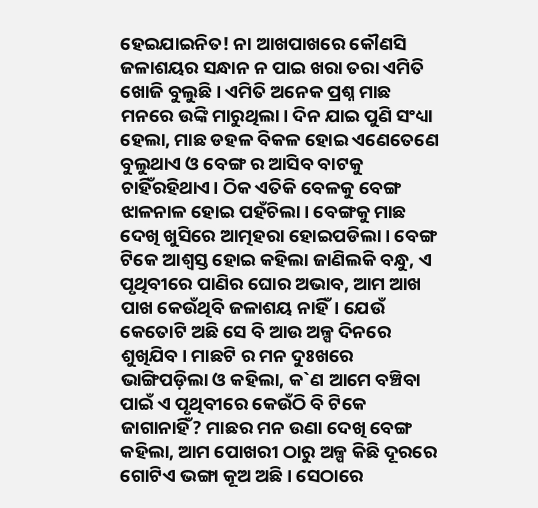ହେଇଯାଇନିତ! ନା ଆଖପାଖରେ କୌଣସି ଜଳାଶୟର ସନ୍ଧାନ ନ ପାଇ ଖରା ତରା ଏମିତି ଖୋଜି ବୁଲୁଛି। ଏମିତି ଅନେକ ପ୍ରଶ୍ନ ମାଛ ମନରେ ଉଙ୍କି ମାରୁଥିଲା। ଦିନ ଯାଇ ପୁଣି ସଂଧ୍ୟା ହେଲା, ମାଛ ଡହଳ ବିକଳ ହୋଇ ଏଣେତେଣେ ବୁଲୁଥାଏ ଓ ବେଙ୍ଗ ର ଆସିବ ବାଟକୁ ଚାହିଁରହିଥାଏ। ଠିକ ଏତିକି ବେଳକୁ ବେଙ୍ଗ ଝାଳନାଳ ହୋଇ ପହଁଚିଲା। ବେଙ୍ଗକୁ ମାଛ ଦେଖି ଖୁସିରେ ଆତ୍ମହରା ହୋଇପଡିଲା। ବେଙ୍ଗ ଟିକେ ଆଶ୍ୱସ୍ତ ହୋଇ କହିଲା ଜାଣିଲକି ବନ୍ଧୁ, ଏ ପୃଥିବୀରେ ପାଣିର ଘୋର ଅଭାବ, ଆମ ଆଖ ପାଖ କେଉଁଥିବି ଜଳାଶୟ ନାହିଁ। ଯେଉଁ କେତୋଟି ଅଛି ସେ ବି ଆଉ ଅଳ୍ପ ଦିନରେ ଶୁଖିଯିବ। ମାଛଟି ର ମନ ଦୁଃଖରେ ଭାଙ୍ଗିପଡ଼ିଲା ଓ କହିଲା, କ`ଣ ଆମେ ବଞ୍ଚିବା ପାଇଁ ଏ ପୃଥିବୀରେ କେଉଁଠି ବି ଟିକେ ଜାଗାନାହିଁ? ମାଛର ମନ ଉଣା ଦେଖି ବେଙ୍ଗ କହିଲା, ଆମ ପୋଖରୀ ଠାରୁ ଅଳ୍ପ କିଛି ଦୂରରେ ଗୋଟିଏ ଭଙ୍ଗା କୂଅ ଅଛି। ସେଠାରେ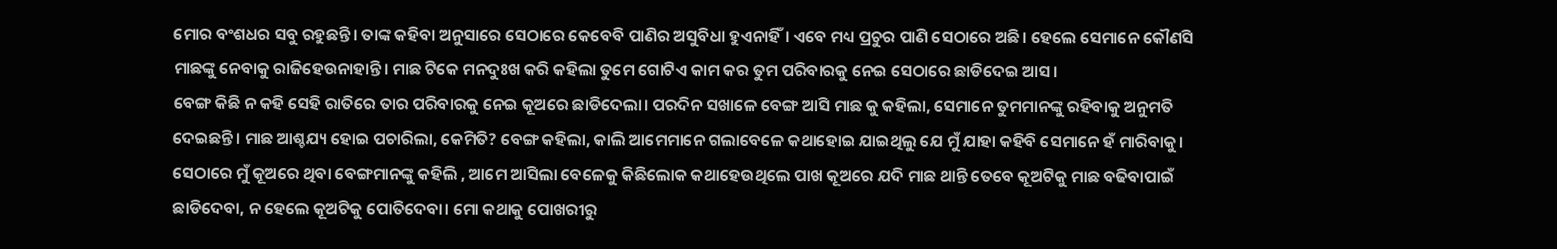ମୋର ବଂଶଧର ସବୁ ରହୁଛନ୍ତି। ତାଙ୍କ କହିବା ଅନୁସାରେ ସେଠାରେ କେବେବି ପାଣିର ଅସୁବିଧା ହୁଏନାହିଁ। ଏବେ ମଧ୍ୟ ପ୍ରଚୁର ପାଣି ସେଠାରେ ଅଛି। ହେଲେ ସେମାନେ କୌଣସି ମାଛଙ୍କୁ ନେବାକୁ ରାଜିହେଉନାହାନ୍ତି। ମାଛ ଟିକେ ମନଦୁଃଖ କରି କହିଲା ତୁମେ ଗୋଟିଏ କାମ କର ତୁମ ପରିବାରକୁ ନେଇ ସେଠାରେ ଛାଡିଦେଇ ଆସ।
ବେଙ୍ଗ କିଛି ନ କହି ସେହି ରାତିରେ ତାର ପରିବାରକୁ ନେଇ କୂଅରେ ଛାଡିଦେଲା। ପରଦିନ ସଖାଳେ ବେଙ୍ଗ ଆସି ମାଛ କୁ କହିଲା, ସେମାନେ ତୁମମାନଙ୍କୁ ରହିବାକୁ ଅନୁମତି ଦେଇଛନ୍ତି। ମାଛ ଆଶ୍ଚଯ୍ୟ ହୋଇ ପଚାରିଲା, କେମିତି? ବେଙ୍ଗ କହିଲା, କାଲି ଆମେମାନେ ଗଲାବେଳେ କଥାହୋଇ ଯାଇଥିଲୁ ଯେ ମୁଁ ଯାହା କହିବି ସେମାନେ ହଁ ମାରିବାକୁ। ସେଠାରେ ମୁଁ କୂଅରେ ଥିବା ବେଙ୍ଗମାନଙ୍କୁ କହିଲି , ଆମେ ଆସିଲା ବେଳେକୁ କିଛିଲୋକ କଥାହେଉଥିଲେ ପାଖ କୂଅରେ ଯଦି ମାଛ ଥାନ୍ତି ତେବେ କୂଅଟିକୁ ମାଛ ବଢିବାପାଇଁ ଛାଡିଦେବା, ନ ହେଲେ କୂଅଟିକୁ ପୋତିଦେବା। ମୋ କଥାକୁ ପୋଖରୀରୁ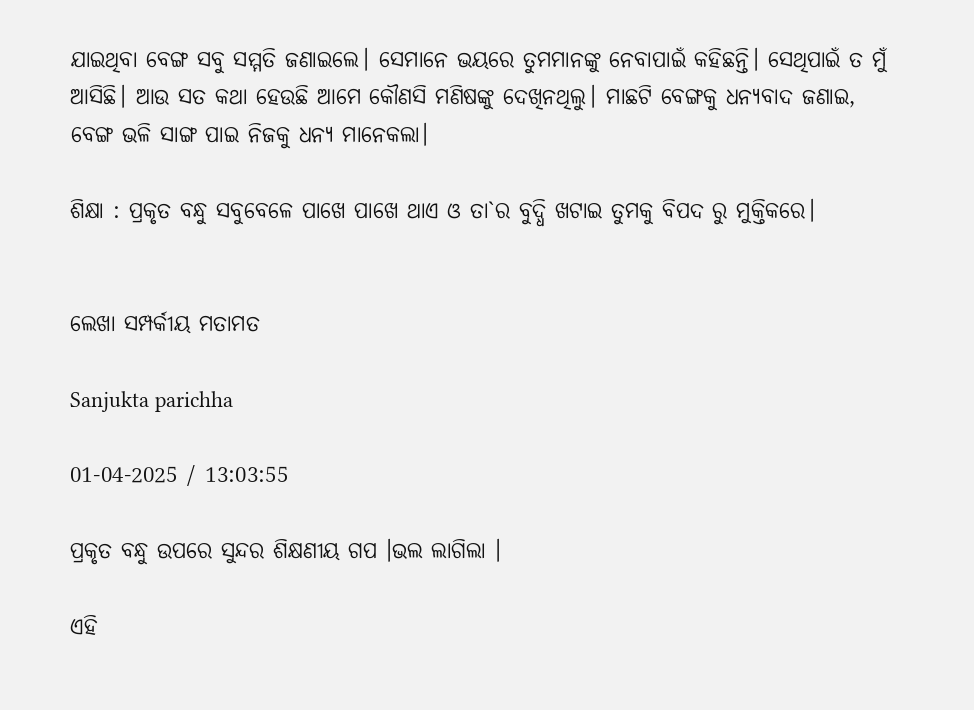ଯାଇଥିବା ବେଙ୍ଗ ସବୁ ସମ୍ମତି ଜଣାଇଲେ। ସେମାନେ ଭୟରେ ତୁମମାନଙ୍କୁ ନେବାପାଇଁ କହିଛନ୍ତି। ସେଥିପାଇଁ ତ ମୁଁ ଆସିଛି। ଆଉ ସତ କଥା ହେଉଛି ଆମେ କୌଣସି ମଣିଷଙ୍କୁ ଦେଖିନଥିଲୁ। ମାଛଟି ବେଙ୍ଗକୁ ଧନ୍ୟବାଦ ଜଣାଇ, ବେଙ୍ଗ ଭଳି ସାଙ୍ଗ ପାଇ ନିଜକୁ ଧନ୍ୟ ମାନେକଲା।

ଶିକ୍ଷା : ପ୍ରକୃତ ବନ୍ଧୁ ସବୁବେଳେ ପାଖେ ପାଖେ ଥାଏ ଓ ତା`ର ବୁଦ୍ଧି ଖଟାଇ ତୁମକୁ ବିପଦ ରୁ ମୁକ୍ତିକରେ।


ଲେଖା ସମ୍ପର୍କୀୟ ମତାମତ

Sanjukta parichha

01-04-2025 / 13:03:55

ପ୍ରକୃତ ବନ୍ଧୁ ଉପରେ ସୁନ୍ଦର ଶିକ୍ଷଣୀୟ ଗପ ।ଭଲ ଲାଗିଲା ।

ଏହି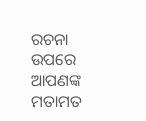ରଚନା ଉପରେ ଆପଣଙ୍କ ମତାମତ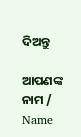ଦିଅନ୍ତୁ

ଆପଣଙ୍କ ନାମ / Name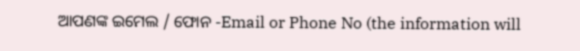ଆପଣଙ୍କ ଇମେଲ / ଫୋନ -Email or Phone No (the information will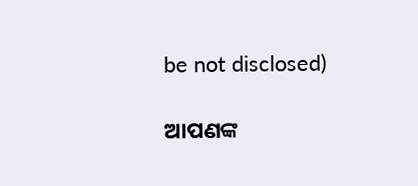be not disclosed)

ଆପଣଙ୍କ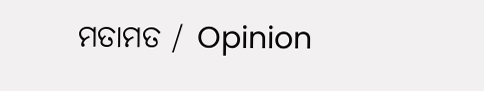ମତାମତ / Opinion